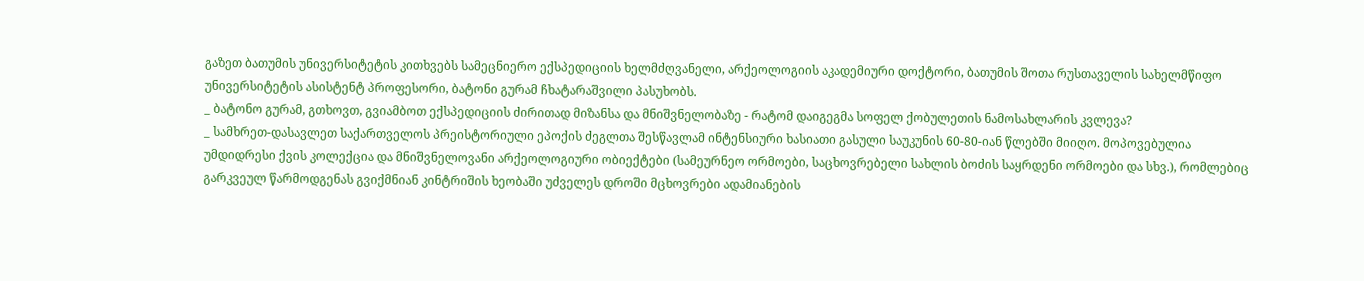გაზეთ ბათუმის უნივერსიტეტის კითხვებს სამეცნიერო ექსპედიციის ხელმძღვანელი, არქეოლოგიის აკადემიური დოქტორი, ბათუმის შოთა რუსთაველის სახელმწიფო უნივერსიტეტის ასისტენტ პროფესორი, ბატონი გურამ ჩხატარაშვილი პასუხობს.
_ ბატონო გურამ, გთხოვთ, გვიამბოთ ექსპედიციის ძირითად მიზანსა და მნიშვნელობაზე - რატომ დაიგეგმა სოფელ ქობულეთის ნამოსახლარის კვლევა?
_ სამხრეთ-დასავლეთ საქართველოს პრეისტორიული ეპოქის ძეგლთა შესწავლამ ინტენსიური ხასიათი გასული საუკუნის 60-80-იან წლებში მიიღო. მოპოვებულია უმდიდრესი ქვის კოლექცია და მნიშვნელოვანი არქეოლოგიური ობიექტები (სამეურნეო ორმოები, საცხოვრებელი სახლის ბოძის საყრდენი ორმოები და სხვ.), რომლებიც გარკვეულ წარმოდგენას გვიქმნიან კინტრიშის ხეობაში უძველეს დროში მცხოვრები ადამიანების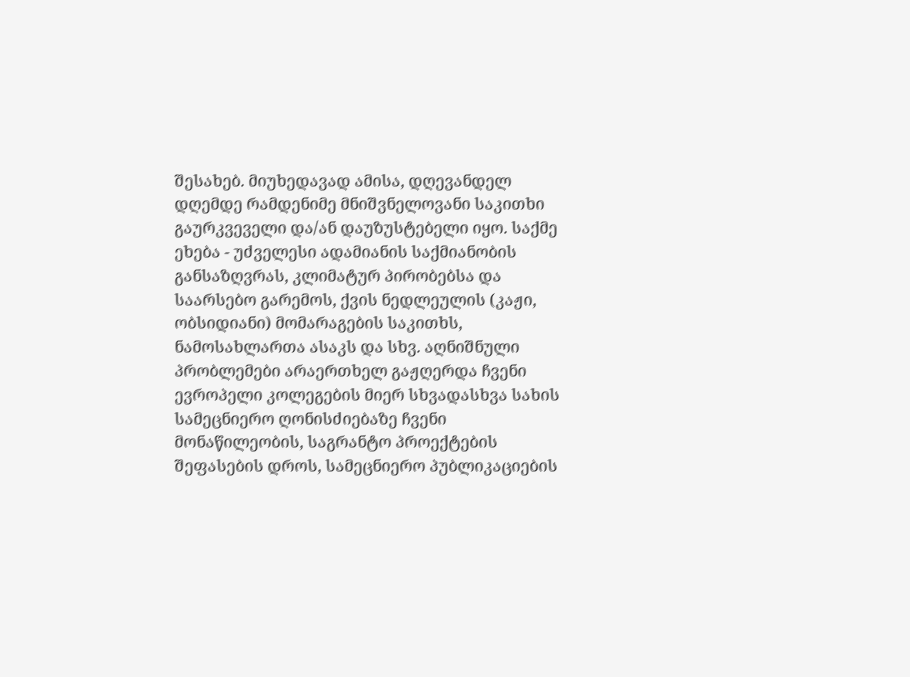შესახებ. მიუხედავად ამისა, დღევანდელ დღემდე რამდენიმე მნიშვნელოვანი საკითხი გაურკვეველი და/ან დაუზუსტებელი იყო. საქმე ეხება - უძველესი ადამიანის საქმიანობის განსაზღვრას, კლიმატურ პირობებსა და საარსებო გარემოს, ქვის ნედლეულის (კაჟი, ობსიდიანი) მომარაგების საკითხს, ნამოსახლართა ასაკს და სხვ. აღნიშნული პრობლემები არაერთხელ გაჟღერდა ჩვენი ევროპელი კოლეგების მიერ სხვადასხვა სახის სამეცნიერო ღონისძიებაზე ჩვენი მონაწილეობის, საგრანტო პროექტების შეფასების დროს, სამეცნიერო პუბლიკაციების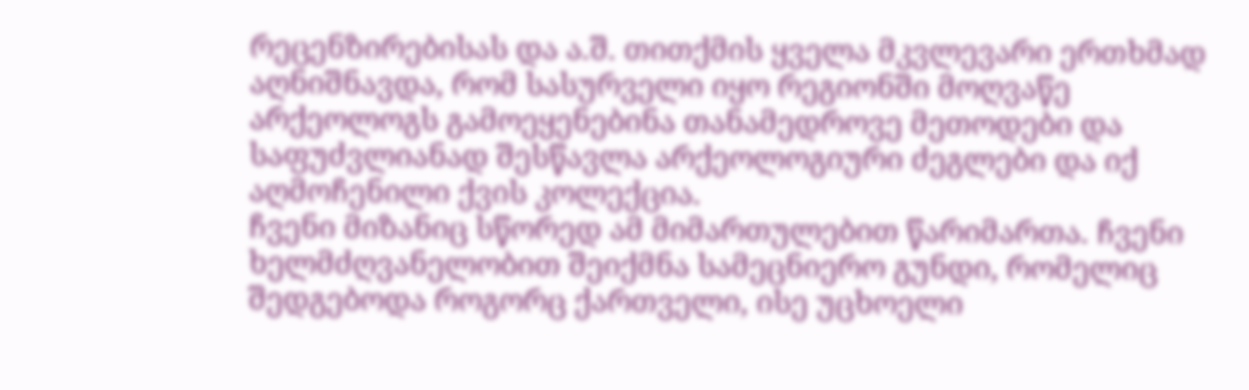რეცენზირებისას და ა.შ. თითქმის ყველა მკვლევარი ერთხმად აღნიშნავდა, რომ სასურველი იყო რეგიონში მოღვაწე არქეოლოგს გამოეყენებინა თანამედროვე მეთოდები და საფუძვლიანად შესწავლა არქეოლოგიური ძეგლები და იქ აღმოჩენილი ქვის კოლექცია.
ჩვენი მიზანიც სწორედ ამ მიმართულებით წარიმართა. ჩვენი ხელმძღვანელობით შეიქმნა სამეცნიერო გუნდი, რომელიც შედგებოდა როგორც ქართველი, ისე უცხოელი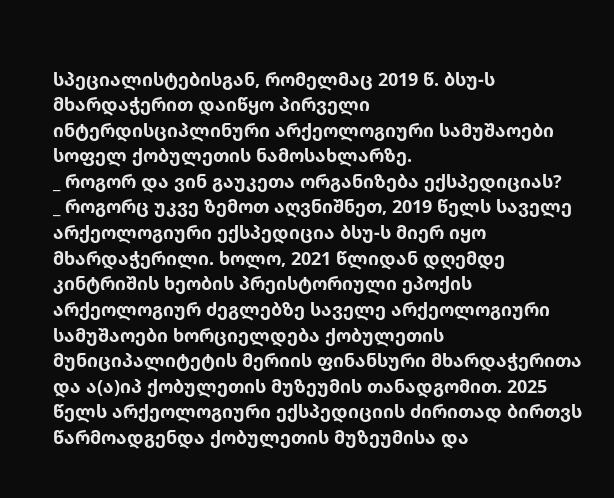სპეციალისტებისგან, რომელმაც 2019 წ. ბსუ-ს მხარდაჭერით დაიწყო პირველი ინტერდისციპლინური არქეოლოგიური სამუშაოები სოფელ ქობულეთის ნამოსახლარზე.
_ როგორ და ვინ გაუკეთა ორგანიზება ექსპედიციას?
_ როგორც უკვე ზემოთ აღვნიშნეთ, 2019 წელს საველე არქეოლოგიური ექსპედიცია ბსუ-ს მიერ იყო მხარდაჭერილი. ხოლო, 2021 წლიდან დღემდე კინტრიშის ხეობის პრეისტორიული ეპოქის არქეოლოგიურ ძეგლებზე საველე არქეოლოგიური სამუშაოები ხორციელდება ქობულეთის მუნიციპალიტეტის მერიის ფინანსური მხარდაჭერითა და ა(ა)იპ ქობულეთის მუზეუმის თანადგომით. 2025 წელს არქეოლოგიური ექსპედიციის ძირითად ბირთვს წარმოადგენდა ქობულეთის მუზეუმისა და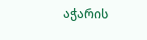აჭარის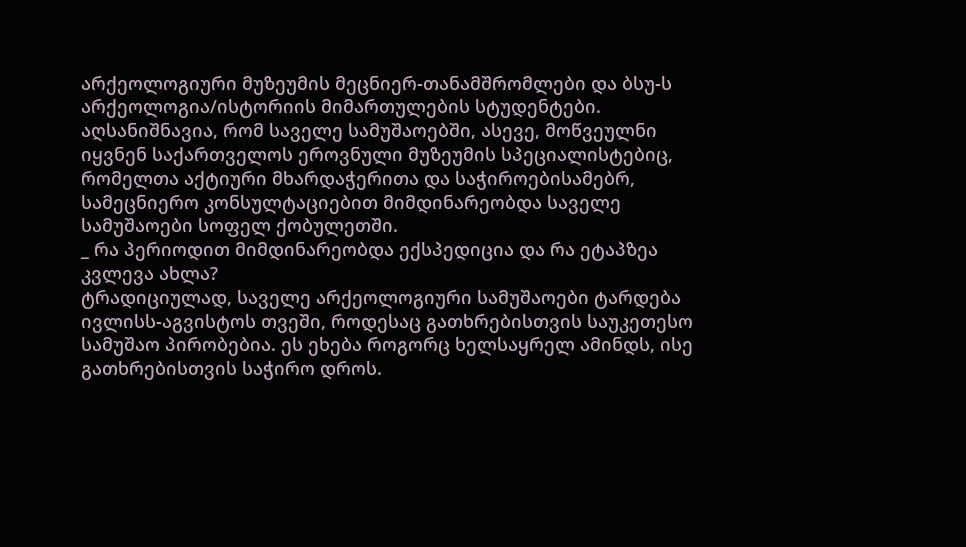არქეოლოგიური მუზეუმის მეცნიერ-თანამშრომლები და ბსუ-ს არქეოლოგია/ისტორიის მიმართულების სტუდენტები. აღსანიშნავია, რომ საველე სამუშაოებში, ასევე, მოწვეულნი იყვნენ საქართველოს ეროვნული მუზეუმის სპეციალისტებიც, რომელთა აქტიური მხარდაჭერითა და საჭიროებისამებრ, სამეცნიერო კონსულტაციებით მიმდინარეობდა საველე სამუშაოები სოფელ ქობულეთში.
_ რა პერიოდით მიმდინარეობდა ექსპედიცია და რა ეტაპზეა კვლევა ახლა?
ტრადიციულად, საველე არქეოლოგიური სამუშაოები ტარდება ივლისს-აგვისტოს თვეში, როდესაც გათხრებისთვის საუკეთესო სამუშაო პირობებია. ეს ეხება როგორც ხელსაყრელ ამინდს, ისე გათხრებისთვის საჭირო დროს.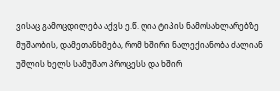ვისაც გამოცდილება აქვს ე.წ. ღია ტიპის ნამოსახლარებზე მუშაობის, დამეთანხმება, რომ ხშირი ნალექიანობა ძალიან უშლის ხელს სამუშაო პროცესს და ხშირ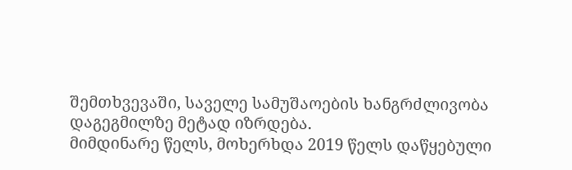შემთხვევაში, საველე სამუშაოების ხანგრძლივობა დაგეგმილზე მეტად იზრდება.
მიმდინარე წელს, მოხერხდა 2019 წელს დაწყებული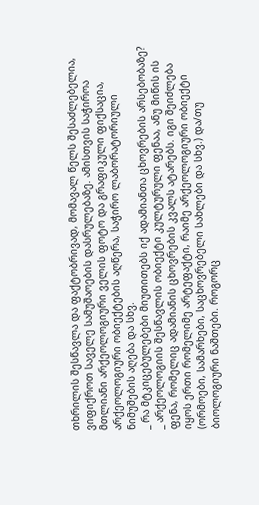თხრილის შესწავლა და ფაქტობრივად, მომავალ წელს შესაძლებელია, ვიფიქროთ საველე სამუშაოების დასრულებაზე. ამისთვის საჭიროა მთლიანი არქეოლოგიური ველის ფოტო და გრაფიკული ფიქსაცია, არქეოლოგიური ობიექტების აღწერა, საჭირო ლაბორატორიული ნიმუშების აღება და სხვ.
_ რა მტკიცებულებები მიუთითებს იქ ადამიანთა ცხოვრების არსებობაზე?
_ არქეოლოგიის შესწავლის ობიექტი კულტურული ფენაა, ანუ მიწის ის ფენა, რომელიც ადამიანის ცხოვრების კვალს ატარებს. იგი შეიძლება იყოს ერთი რომელიმე არტეფაქტი, რაიმე არქეოლოგიური ობიექტი (ორმოები, სამარხები, საცხოვრებელი სახლები და სხვ.) და/თუ ბიოლოგიური ნაშთები. როგორც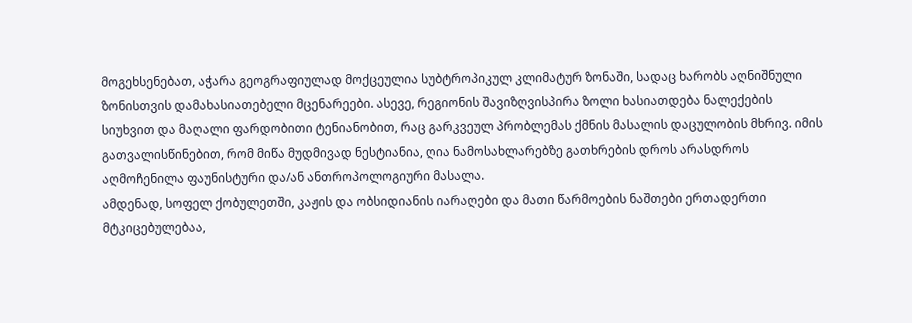მოგეხსენებათ, აჭარა გეოგრაფიულად მოქცეულია სუბტროპიკულ კლიმატურ ზონაში, სადაც ხარობს აღნიშნული ზონისთვის დამახასიათებელი მცენარეები. ასევე, რეგიონის შავიზღვისპირა ზოლი ხასიათდება ნალექების სიუხვით და მაღალი ფარდობითი ტენიანობით, რაც გარკვეულ პრობლემას ქმნის მასალის დაცულობის მხრივ. იმის გათვალისწინებით, რომ მიწა მუდმივად ნესტიანია, ღია ნამოსახლარებზე გათხრების დროს არასდროს აღმოჩენილა ფაუნისტური და/ან ანთროპოლოგიური მასალა.
ამდენად, სოფელ ქობულეთში, კაჟის და ობსიდიანის იარაღები და მათი წარმოების ნაშთები ერთადერთი მტკიცებულებაა,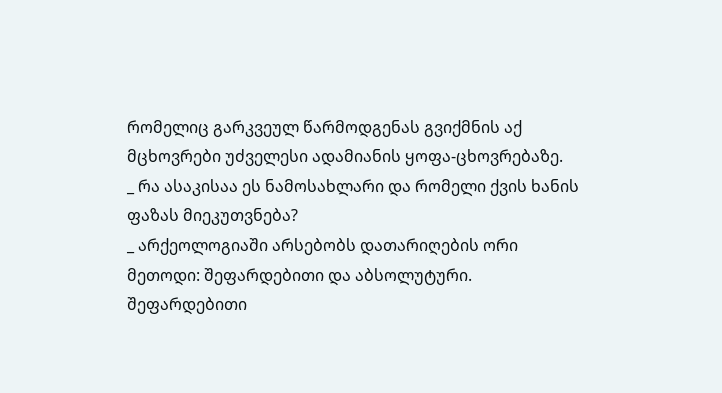რომელიც გარკვეულ წარმოდგენას გვიქმნის აქ მცხოვრები უძველესი ადამიანის ყოფა-ცხოვრებაზე.
_ რა ასაკისაა ეს ნამოსახლარი და რომელი ქვის ხანის ფაზას მიეკუთვნება?
_ არქეოლოგიაში არსებობს დათარიღების ორი მეთოდი: შეფარდებითი და აბსოლუტური. შეფარდებითი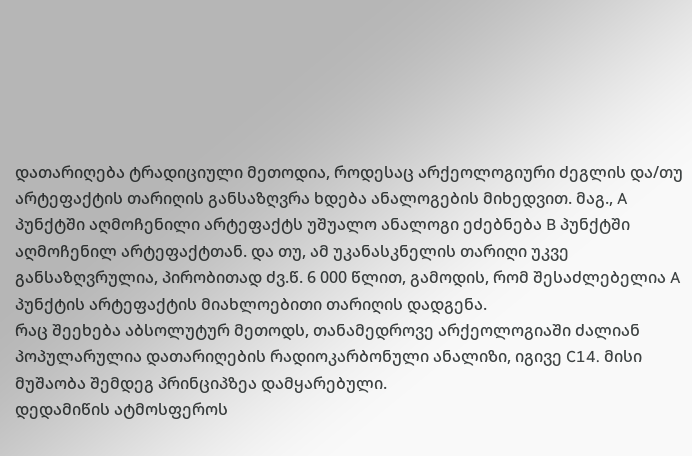დათარიღება ტრადიციული მეთოდია, როდესაც არქეოლოგიური ძეგლის და/თუ არტეფაქტის თარიღის განსაზღვრა ხდება ანალოგების მიხედვით. მაგ., A პუნქტში აღმოჩენილი არტეფაქტს უშუალო ანალოგი ეძებნება B პუნქტში აღმოჩენილ არტეფაქტთან. და თუ, ამ უკანასკნელის თარიღი უკვე განსაზღვრულია, პირობითად ძვ.წ. 6 000 წლით, გამოდის, რომ შესაძლებელია A პუნქტის არტეფაქტის მიახლოებითი თარიღის დადგენა.
რაც შეეხება აბსოლუტურ მეთოდს, თანამედროვე არქეოლოგიაში ძალიან პოპულარულია დათარიღების რადიოკარბონული ანალიზი, იგივე C14. მისი მუშაობა შემდეგ პრინციპზეა დამყარებული.
დედამიწის ატმოსფეროს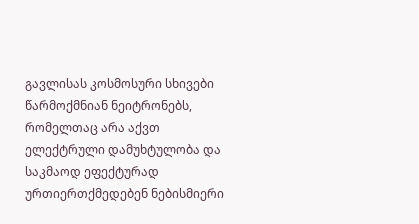გავლისას კოსმოსური სხივები წარმოქმნიან ნეიტრონებს, რომელთაც არა აქვთ ელექტრული დამუხტულობა და საკმაოდ ეფექტურად ურთიერთქმედებენ ნებისმიერი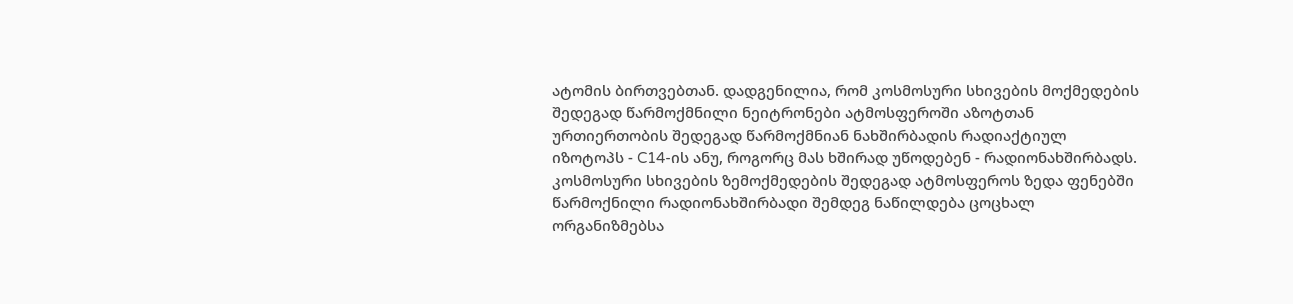ატომის ბირთვებთან. დადგენილია, რომ კოსმოსური სხივების მოქმედების შედეგად წარმოქმნილი ნეიტრონები ატმოსფეროში აზოტთან ურთიერთობის შედეგად წარმოქმნიან ნახშირბადის რადიაქტიულ იზოტოპს - C14-ის ანუ, როგორც მას ხშირად უწოდებენ - რადიონახშირბადს. კოსმოსური სხივების ზემოქმედების შედეგად ატმოსფეროს ზედა ფენებში წარმოქნილი რადიონახშირბადი შემდეგ ნაწილდება ცოცხალ ორგანიზმებსა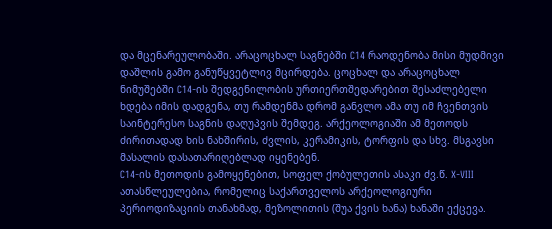და მცენარეულობაში. არაცოცხალ საგნებში C14 რაოდენობა მისი მუდმივი დაშლის გამო განუწყვეტლივ მცირდება. ცოცხალ და არაცოცხალ ნიმუშებში C14-ის შედგენილობის ურთიერთშედარებით შესაძლებელი ხდება იმის დადგენა, თუ რამდენმა დრომ განვლო ამა თუ იმ ჩვენთვის საინტერესო საგნის დაღუპვის შემდეგ. არქეოლოგიაში ამ მეთოდს ძირითადად ხის ნახშირის, ძვლის, კერამიკის, ტორფის და სხვ. მსგავსი მასალის დასათარიღებლად იყენებენ.
C14-ის მეთოდის გამოყენებით, სოფელ ქობულეთის ასაკი ძვ.წ. X-VIII ათასწლეულებია, რომელიც საქართველოს არქეოლოგიური პერიოდიზაციის თანახმად, მეზოლითის (შუა ქვის ხანა) ხანაში ექცევა.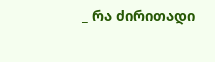_ რა ძირითადი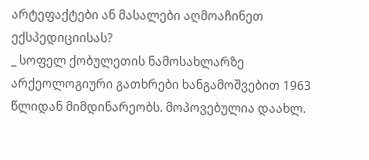არტეფაქტები ან მასალები აღმოაჩინეთ ექსპედიციისას?
_ სოფელ ქობულეთის ნამოსახლარზე არქეოლოგიური გათხრები ხანგამოშვებით 1963 წლიდან მიმდინარეობს. მოპოვებულია დაახლ.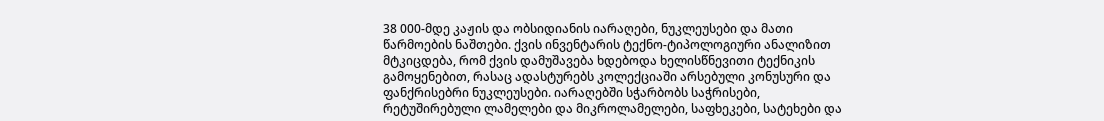38 000-მდე კაჟის და ობსიდიანის იარაღები, ნუკლეუსები და მათი წარმოების ნაშთები. ქვის ინვენტარის ტექნო-ტიპოლოგიური ანალიზით მტკიცდება, რომ ქვის დამუშავება ხდებოდა ხელისწნევითი ტექნიკის გამოყენებით, რასაც ადასტურებს კოლექციაში არსებული კონუსური და ფანქრისებრი ნუკლეუსები. იარაღებში სჭარბობს საჭრისები, რეტუშირებული ლამელები და მიკროლამელები, საფხეკები, სატეხები და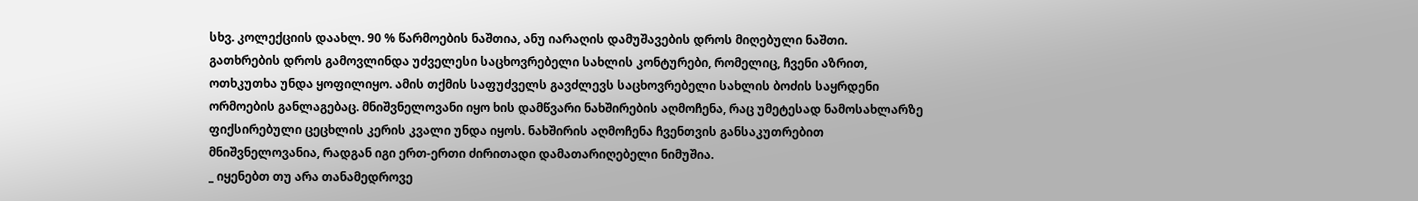სხვ. კოლექციის დაახლ. 90 % წარმოების ნაშთია, ანუ იარაღის დამუშავების დროს მიღებული ნაშთი.
გათხრების დროს გამოვლინდა უძველესი საცხოვრებელი სახლის კონტურები, რომელიც, ჩვენი აზრით, ოთხკუთხა უნდა ყოფილიყო. ამის თქმის საფუძველს გავძლევს საცხოვრებელი სახლის ბოძის საყრდენი ორმოების განლაგებაც. მნიშვნელოვანი იყო ხის დამწვარი ნახშირების აღმოჩენა, რაც უმეტესად ნამოსახლარზე ფიქსირებული ცეცხლის კერის კვალი უნდა იყოს. ნახშირის აღმოჩენა ჩვენთვის განსაკუთრებით მნიშვნელოვანია, რადგან იგი ერთ-ერთი ძირითადი დამათარიღებელი ნიმუშია.
_ იყენებთ თუ არა თანამედროვე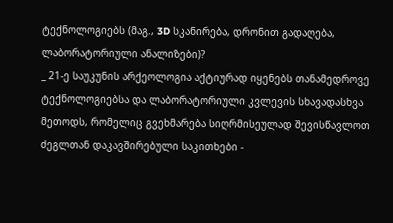ტექნოლოგიებს (მაგ., 3D სკანირება, დრონით გადაღება, ლაბორატორიული ანალიზები)?
_ 21-ე საუკუნის არქეოლოგია აქტიურად იყენებს თანამედროვე ტექნოლოგიებსა და ლაბორატორიული კვლევის სხავადასხვა მეთოდს, რომელიც გვეხმარება სიღრმისეულად შევისწავლოთ ძეგლთან დაკავშირებული საკითხები -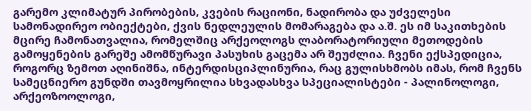გარემო კლიმატურ პირობების, კვების რაციონი, ნადირობა და უძველესი სამონადირეო ობიექტები, ქვის ნედლეულის მომარაგება და ა.შ. ეს იმ საკითხების მცირე ჩამონათვალია, რომელშიც არქეოლოგს ლაბორატორიული მეთოდების გამოყენების გარეშე ამომწურავი პასუხის გაცემა არ შეუძლია. ჩვენი ექსპედიცია, როგორც ზემოთ აღინიშნა, ინტერდისციპლინურია, რაც გულისხმობს იმას, რომ ჩვენს სამეცნიერო გუნდში თავმოყრილია სხვადასხვა სპეციალისტები - პალინოლოგი, არქეოზოოლოგი,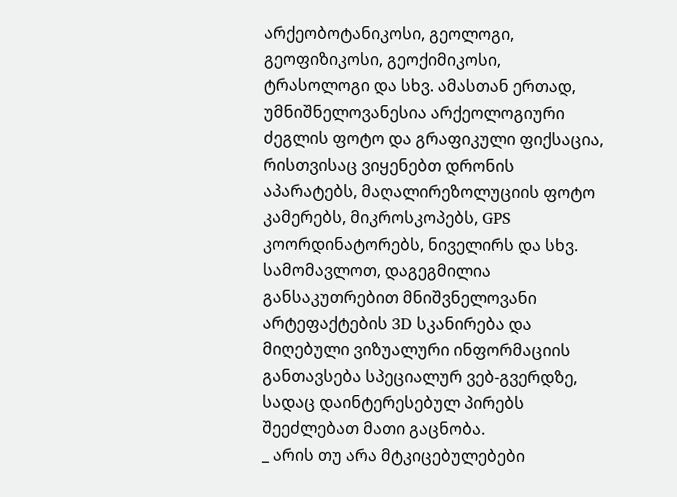არქეობოტანიკოსი, გეოლოგი, გეოფიზიკოსი, გეოქიმიკოსი, ტრასოლოგი და სხვ. ამასთან ერთად, უმნიშნელოვანესია არქეოლოგიური ძეგლის ფოტო და გრაფიკული ფიქსაცია, რისთვისაც ვიყენებთ დრონის აპარატებს, მაღალირეზოლუციის ფოტო კამერებს, მიკროსკოპებს, GPS კოორდინატორებს, ნიველირს და სხვ.
სამომავლოთ, დაგეგმილია განსაკუთრებით მნიშვნელოვანი არტეფაქტების 3D სკანირება და მიღებული ვიზუალური ინფორმაციის განთავსება სპეციალურ ვებ-გვერდზე, სადაც დაინტერესებულ პირებს შეეძლებათ მათი გაცნობა.
_ არის თუ არა მტკიცებულებები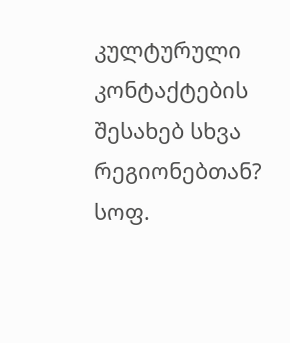კულტურული კონტაქტების შესახებ სხვა რეგიონებთან?
სოფ.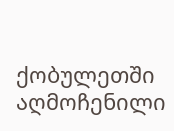ქობულეთში აღმოჩენილი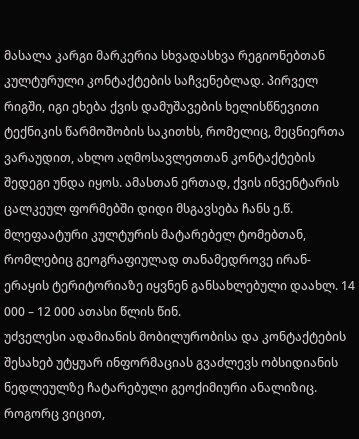მასალა კარგი მარკერია სხვადასხვა რეგიონებთან კულტურული კონტაქტების საჩვენებლად. პირველ რიგში, იგი ეხება ქვის დამუშავების ხელისწნევითი ტექნიკის წარმოშობის საკითხს, რომელიც, მეცნიერთა ვარაუდით, ახლო აღმოსავლეთთან კონტაქტების შედეგი უნდა იყოს. ამასთან ერთად, ქვის ინვენტარის ცალკეულ ფორმებში დიდი მსგავსება ჩანს ე.წ. მლეფაატური კულტურის მატარებელ ტომებთან, რომლებიც გეოგრაფიულად თანამედროვე ირან-ერაყის ტერიტორიაზე იყვნენ განსახლებული დაახლ. 14 000 – 12 000 ათასი წლის წინ.
უძველესი ადამიანის მობილურობისა და კონტაქტების შესახებ უტყუარ ინფორმაციას გვაძლევს ობსიდიანის ნედლეულზე ჩატარებული გეოქიმიური ანალიზიც. როგორც ვიცით,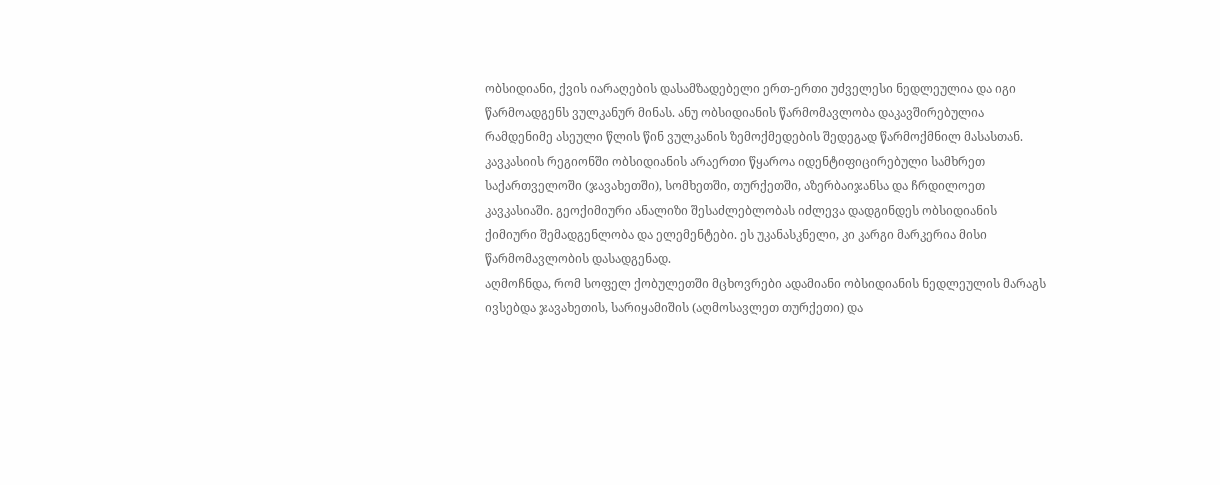ობსიდიანი, ქვის იარაღების დასამზადებელი ერთ-ერთი უძველესი ნედლეულია და იგი წარმოადგენს ვულკანურ მინას. ანუ ობსიდიანის წარმომავლობა დაკავშირებულია რამდენიმე ასეული წლის წინ ვულკანის ზემოქმედების შედეგად წარმოქმნილ მასასთან. კავკასიის რეგიონში ობსიდიანის არაერთი წყაროა იდენტიფიცირებული სამხრეთ საქართველოში (ჯავახეთში), სომხეთში, თურქეთში, აზერბაიჯანსა და ჩრდილოეთ კავკასიაში. გეოქიმიური ანალიზი შესაძლებლობას იძლევა დადგინდეს ობსიდიანის ქიმიური შემადგენლობა და ელემენტები. ეს უკანასკნელი, კი კარგი მარკერია მისი წარმომავლობის დასადგენად.
აღმოჩნდა, რომ სოფელ ქობულეთში მცხოვრები ადამიანი ობსიდიანის ნედლეულის მარაგს ივსებდა ჯავახეთის, სარიყამიშის (აღმოსავლეთ თურქეთი) და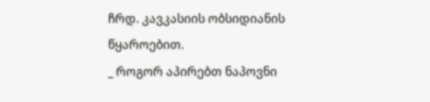ჩრდ. კავკასიის ობსიდიანის წყაროებით.
_ როგორ აპირებთ ნაპოვნი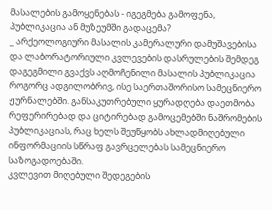მასალების გამოყენებას - იგეგმება გამოფენა, პუბლიკაცია ან მუზეუმში გადაცემა?
_ არქეოლოგიური მასალის კამერალური დამუშავებისა და ლაბორატორიული კვლევების დასრულების შემდეგ დაგეგმილი გვაქვს აღმოჩენილი მასალის პუბლიკაცია როგორც ადგილობრივ, ისე საერთაშორისო სამეცნიერო ჟურნალებში. განსაკუთრებული ყურადღება დაეთმობა რეფერირებად და ციტირებად გამოცემებში ნაშრომების პუბლიკაციას, რაც ხელს შეუწყობს ახლადმიღებული ინფორმაციის სწრაფ გავრცელებას სამეცნიერო საზოგადოებაში.
კვლევით მიღებული შედეგების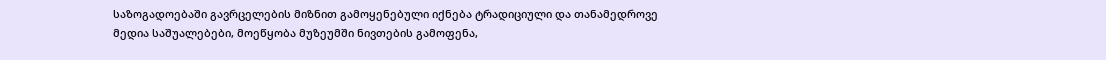საზოგადოებაში გავრცელების მიზნით გამოყენებული იქნება ტრადიციული და თანამედროვე მედია საშუალებები, მოეწყობა მუზეუმში ნივთების გამოფენა,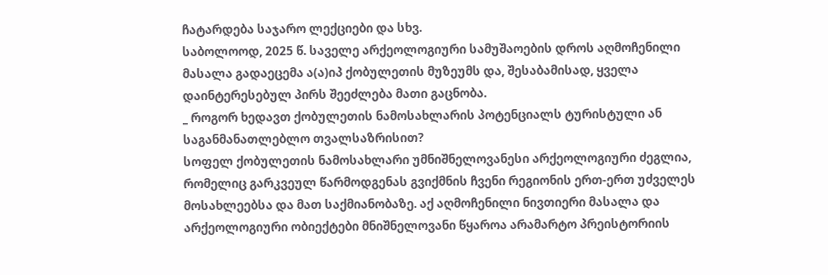ჩატარდება საჯარო ლექციები და სხვ.
საბოლოოდ, 2025 წ. საველე არქეოლოგიური სამუშაოების დროს აღმოჩენილი მასალა გადაეცემა ა(ა)იპ ქობულეთის მუზეუმს და, შესაბამისად, ყველა დაინტერესებულ პირს შეეძლება მათი გაცნობა.
_ როგორ ხედავთ ქობულეთის ნამოსახლარის პოტენციალს ტურისტული ან საგანმანათლებლო თვალსაზრისით?
სოფელ ქობულეთის ნამოსახლარი უმნიშნელოვანესი არქეოლოგიური ძეგლია, რომელიც გარკვეულ წარმოდგენას გვიქმნის ჩვენი რეგიონის ერთ-ერთ უძველეს მოსახლეებსა და მათ საქმიანობაზე. აქ აღმოჩენილი ნივთიერი მასალა და არქეოლოგიური ობიექტები მნიშნელოვანი წყაროა არამარტო პრეისტორიის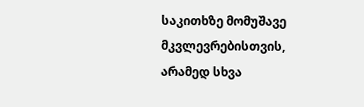საკითხზე მომუშავე მკვლევრებისთვის, არამედ სხვა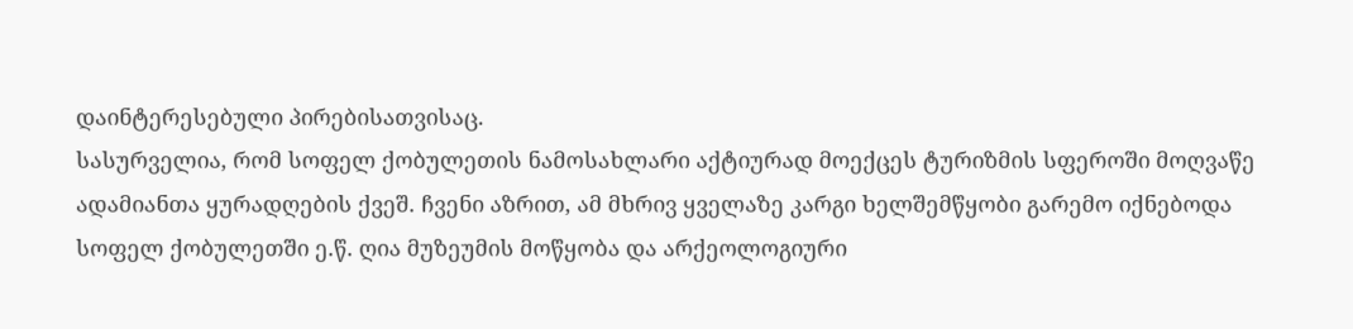დაინტერესებული პირებისათვისაც.
სასურველია, რომ სოფელ ქობულეთის ნამოსახლარი აქტიურად მოექცეს ტურიზმის სფეროში მოღვაწე ადამიანთა ყურადღების ქვეშ. ჩვენი აზრით, ამ მხრივ ყველაზე კარგი ხელშემწყობი გარემო იქნებოდა სოფელ ქობულეთში ე.წ. ღია მუზეუმის მოწყობა და არქეოლოგიური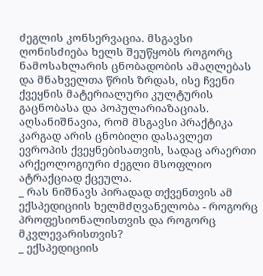ძეგლის კონსერვაცია. მსგავსი ღონისძიება ხელს შეუწყობს როგორც ნამოსახლარის ცნობადობის ამაღლებას და მნახველთა წრის ზრდას, ისე ჩვენი ქვეყნის მატერიალური კულტურის გაცნობასა და პოპულარიაზაციას. აღსანიშნავია, რომ მსგავსი პრაქტიკა კარგად არის ცნობილი დასავლეთ ევროპის ქვეყნებისათვის, სადაც არაერთი არქეოლოგიური ძეგლი მსოფლიო ატრაქციად ქცეულა.
_ რას ნიშნავს პირადად თქვენთვის ამ ექსპედიციის ხელმძღვანელობა - როგორც პროფესიონალისთვის და როგორც მკვლევარისთვის?
_ ექსპედიციის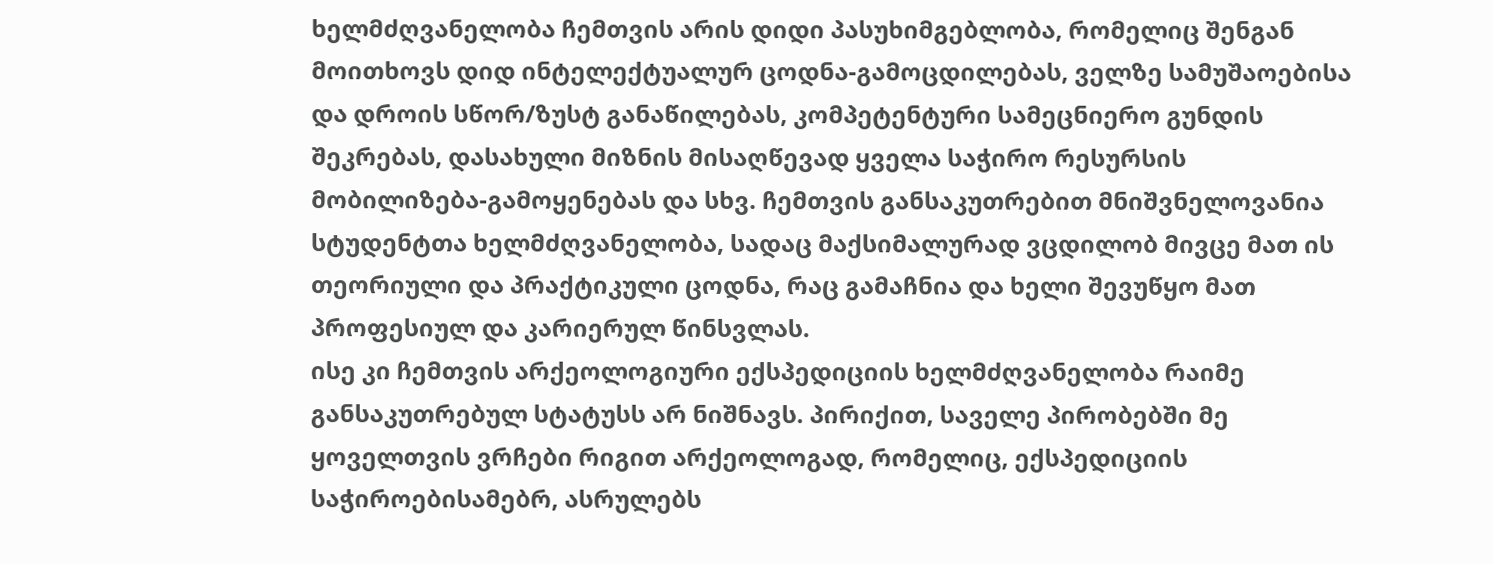ხელმძღვანელობა ჩემთვის არის დიდი პასუხიმგებლობა, რომელიც შენგან მოითხოვს დიდ ინტელექტუალურ ცოდნა-გამოცდილებას, ველზე სამუშაოებისა და დროის სწორ/ზუსტ განაწილებას, კომპეტენტური სამეცნიერო გუნდის შეკრებას, დასახული მიზნის მისაღწევად ყველა საჭირო რესურსის მობილიზება-გამოყენებას და სხვ. ჩემთვის განსაკუთრებით მნიშვნელოვანია სტუდენტთა ხელმძღვანელობა, სადაც მაქსიმალურად ვცდილობ მივცე მათ ის თეორიული და პრაქტიკული ცოდნა, რაც გამაჩნია და ხელი შევუწყო მათ პროფესიულ და კარიერულ წინსვლას.
ისე კი ჩემთვის არქეოლოგიური ექსპედიციის ხელმძღვანელობა რაიმე განსაკუთრებულ სტატუსს არ ნიშნავს. პირიქით, საველე პირობებში მე ყოველთვის ვრჩები რიგით არქეოლოგად, რომელიც, ექსპედიციის საჭიროებისამებრ, ასრულებს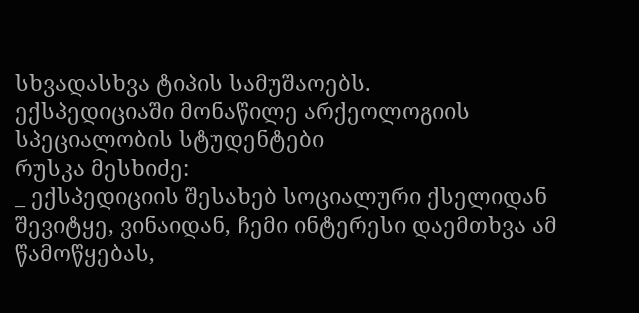სხვადასხვა ტიპის სამუშაოებს.
ექსპედიციაში მონაწილე არქეოლოგიის სპეციალობის სტუდენტები
რუსკა მესხიძე:
_ ექსპედიციის შესახებ სოციალური ქსელიდან შევიტყე, ვინაიდან, ჩემი ინტერესი დაემთხვა ამ წამოწყებას,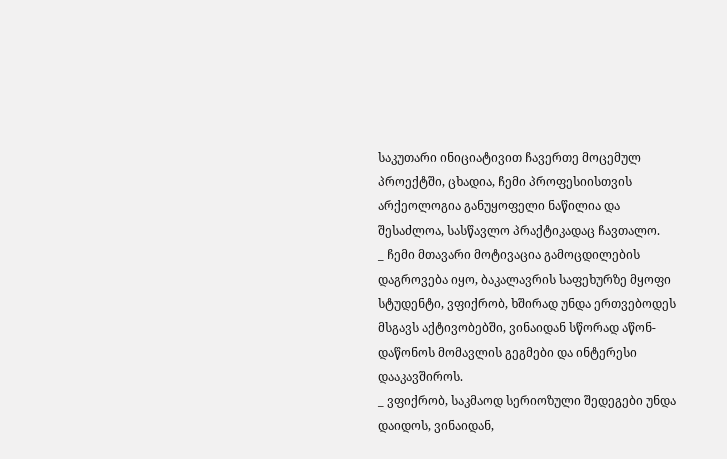საკუთარი ინიციატივით ჩავერთე მოცემულ პროექტში, ცხადია, ჩემი პროფესიისთვის არქეოლოგია განუყოფელი ნაწილია და შესაძლოა, სასწავლო პრაქტიკადაც ჩავთალო.
_ ჩემი მთავარი მოტივაცია გამოცდილების დაგროვება იყო, ბაკალავრის საფეხურზე მყოფი სტუდენტი, ვფიქრობ, ხშირად უნდა ერთვებოდეს მსგავს აქტივობებში, ვინაიდან სწორად აწონ-დაწონოს მომავლის გეგმები და ინტერესი დააკავშიროს.
_ ვფიქრობ, საკმაოდ სერიოზული შედეგები უნდა დაიდოს, ვინაიდან,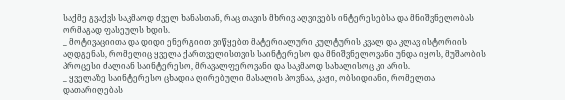საქმე გვაქვს საკმაოდ ძველ ხანასთან, რაც თავის მხრივ აღვივებს ინტერესებსა და მნიშვნელობას ორმაგად ფასეულს ხდის.
_ მოტივაციითა და დიდი ენერგიით ვიწყებთ მატერიალური კულტურის კვალ და კლავ ისტორიის აღდგენას, რომელიც ყველა ქართველისთვის საინტერესო და მნიშვნელოვანი უნდა იყოს, მუშაობის პროცესი ძალიან საინტერესო, მრავალფეროვანი და საკმაოდ სახალისოც კი არის.
_ ყველაზე საინტერესო ცხადია ღირებული მასალის პოვნაა, კაჟი, ობსიდიანი, რომელთა დათარიღებას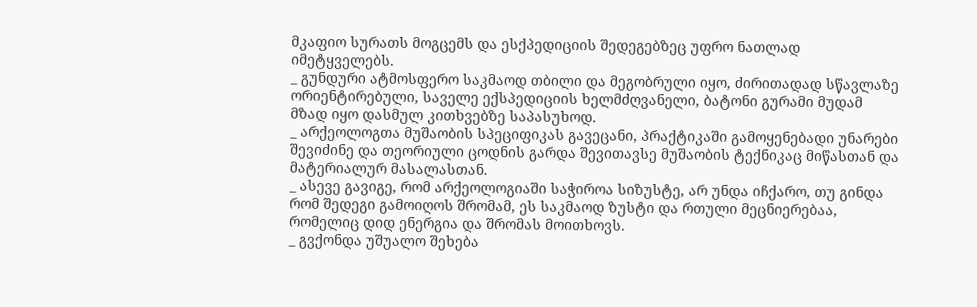მკაფიო სურათს მოგცემს და ესქპედიციის შედეგებზეც უფრო ნათლად იმეტყველებს.
_ გუნდური ატმოსფერო საკმაოდ თბილი და მეგობრული იყო, ძირითადად სწავლაზე ორიენტირებული, საველე ექსპედიციის ხელმძღვანელი, ბატონი გურამი მუდამ მზად იყო დასმულ კითხვებზე საპასუხოდ.
_ არქეოლოგთა მუშაობის სპეციფიკას გავეცანი, პრაქტიკაში გამოყენებადი უნარები შევიძინე და თეორიული ცოდნის გარდა შევითავსე მუშაობის ტექნიკაც მიწასთან და მატერიალურ მასალასთან.
_ ასევე გავიგე, რომ არქეოლოგიაში საჭიროა სიზუსტე, არ უნდა იჩქარო, თუ გინდა რომ შედეგი გამოიღოს შრომამ, ეს საკმაოდ ზუსტი და რთული მეცნიერებაა, რომელიც დიდ ენერგია და შრომას მოითხოვს.
_ გვქონდა უშუალო შეხება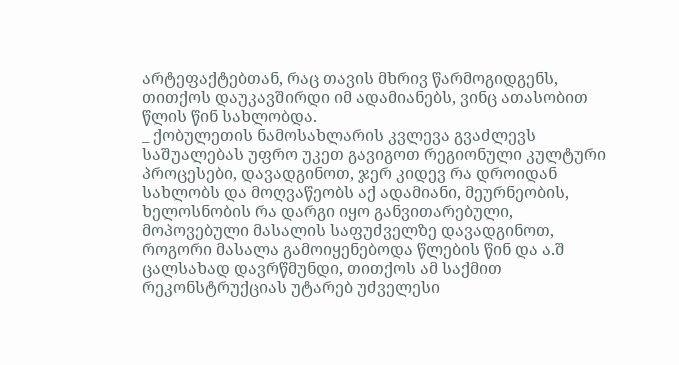არტეფაქტებთან, რაც თავის მხრივ წარმოგიდგენს, თითქოს დაუკავშირდი იმ ადამიანებს, ვინც ათასობით წლის წინ სახლობდა.
_ ქობულეთის ნამოსახლარის კვლევა გვაძლევს საშუალებას უფრო უკეთ გავიგოთ რეგიონული კულტური პროცესები, დავადგინოთ, ჯერ კიდევ რა დროიდან სახლობს და მოღვაწეობს აქ ადამიანი, მეურნეობის, ხელოსნობის რა დარგი იყო განვითარებული, მოპოვებული მასალის საფუძველზე დავადგინოთ, როგორი მასალა გამოიყენებოდა წლების წინ და ა.შ ცალსახად დავრწმუნდი, თითქოს ამ საქმით რეკონსტრუქციას უტარებ უძველესი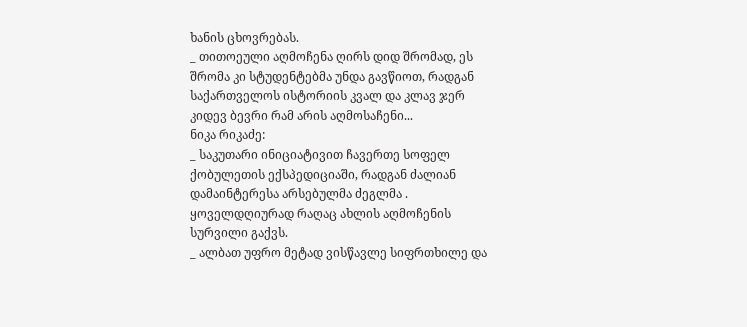ხანის ცხოვრებას.
_ თითოეული აღმოჩენა ღირს დიდ შრომად, ეს შრომა კი სტუდენტებმა უნდა გავწიოთ, რადგან საქართველოს ისტორიის კვალ და კლავ ჯერ კიდევ ბევრი რამ არის აღმოსაჩენი...
ნიკა რიკაძე:
_ საკუთარი ინიციატივით ჩავერთე სოფელ ქობულეთის ექსპედიციაში, რადგან ძალიან დამაინტერესა არსებულმა ძეგლმა . ყოველდღიურად რაღაც ახლის აღმოჩენის სურვილი გაქვს.
_ ალბათ უფრო მეტად ვისწავლე სიფრთხილე და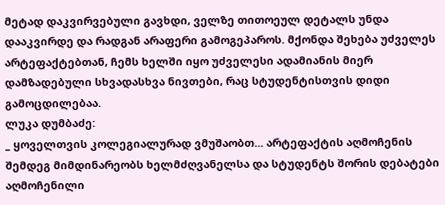მეტად დაკვირვებული გავხდი, ველზე თითოეულ დეტალს უნდა დააკვირდე და რადგან არაფერი გამოგეპაროს. მქონდა შეხება უძველეს არტეფაქტებთან, ჩემს ხელში იყო უძველესი ადამიანის მიერ დამზადებული სხვადასხვა ნივთები, რაც სტუდენტისთვის დიდი გამოცდილებაა.
ლუკა დუმბაძე:
_ ყოველთვის კოლეგიალურად ვმუშაობთ... არტეფაქტის აღმოჩენის შემდეგ მიმდინარეობს ხელმძღვანელსა და სტუდენტს შორის დებატები აღმოჩენილი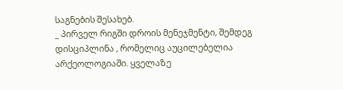საგნების შესახებ.
_ პირველ რიგში დროის მენეჯმენტი, შემდეგ დისციპლინა , რომელიც აუცილებელია არქეოლოგიაში. ყველაზე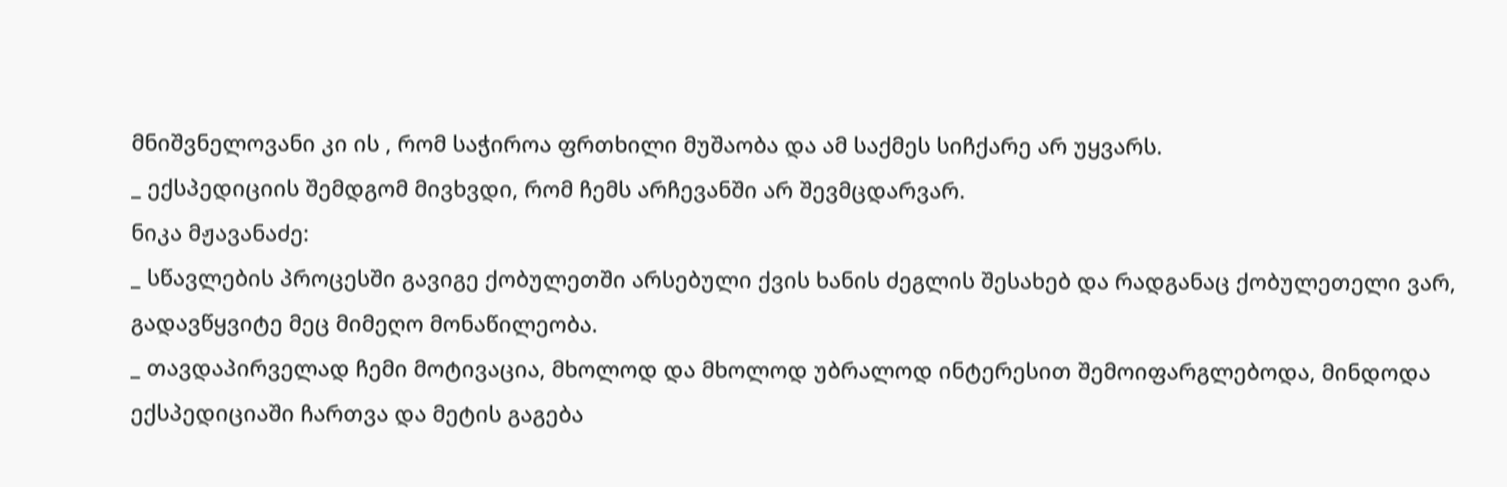მნიშვნელოვანი კი ის , რომ საჭიროა ფრთხილი მუშაობა და ამ საქმეს სიჩქარე არ უყვარს.
_ ექსპედიციის შემდგომ მივხვდი, რომ ჩემს არჩევანში არ შევმცდარვარ.
ნიკა მჟავანაძე:
_ სწავლების პროცესში გავიგე ქობულეთში არსებული ქვის ხანის ძეგლის შესახებ და რადგანაც ქობულეთელი ვარ, გადავწყვიტე მეც მიმეღო მონაწილეობა.
_ თავდაპირველად ჩემი მოტივაცია, მხოლოდ და მხოლოდ უბრალოდ ინტერესით შემოიფარგლებოდა, მინდოდა ექსპედიციაში ჩართვა და მეტის გაგება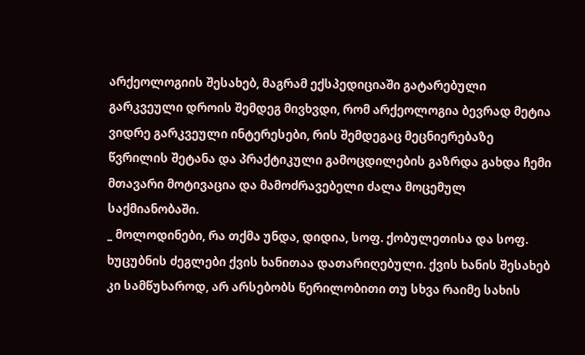არქეოლოგიის შესახებ, მაგრამ ექსპედიციაში გატარებული გარკვეული დროის შემდეგ მივხვდი, რომ არქეოლოგია ბევრად მეტია ვიდრე გარკვეული ინტერესები, რის შემდეგაც მეცნიერებაზე წვრილის შეტანა და პრაქტიკული გამოცდილების გაზრდა გახდა ჩემი მთავარი მოტივაცია და მამოძრავებელი ძალა მოცემულ საქმიანობაში.
_ მოლოდინები, რა თქმა უნდა, დიდია, სოფ. ქობულეთისა და სოფ. ხუცუბნის ძეგლები ქვის ხანითაა დათარიღებული. ქვის ხანის შესახებ კი სამწუხაროდ, არ არსებობს წერილობითი თუ სხვა რაიმე სახის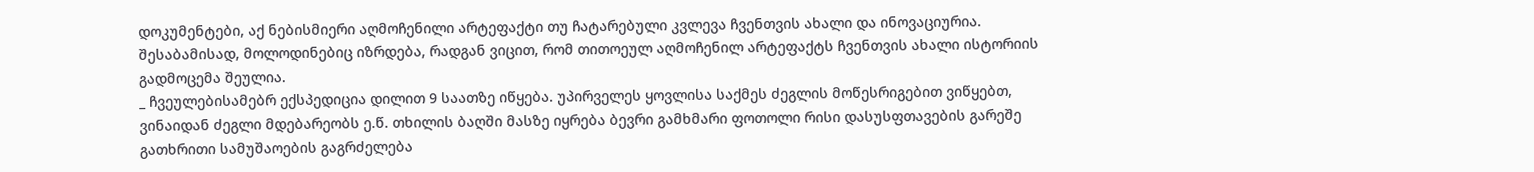დოკუმენტები, აქ ნებისმიერი აღმოჩენილი არტეფაქტი თუ ჩატარებული კვლევა ჩვენთვის ახალი და ინოვაციურია. შესაბამისად, მოლოდინებიც იზრდება, რადგან ვიცით, რომ თითოეულ აღმოჩენილ არტეფაქტს ჩვენთვის ახალი ისტორიის გადმოცემა შეულია.
_ ჩვეულებისამებრ ექსპედიცია დილით 9 საათზე იწყება. უპირველეს ყოვლისა საქმეს ძეგლის მოწესრიგებით ვიწყებთ, ვინაიდან ძეგლი მდებარეობს ე.წ. თხილის ბაღში მასზე იყრება ბევრი გამხმარი ფოთოლი რისი დასუსფთავების გარეშე გათხრითი სამუშაოების გაგრძელება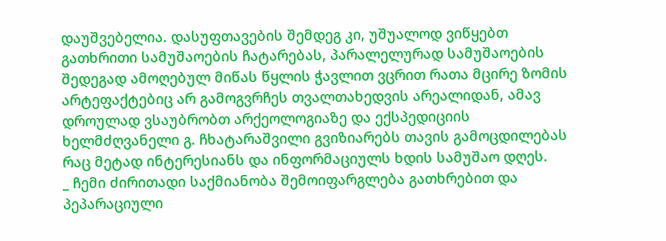დაუშვებელია. დასუფთავების შემდეგ კი, უშუალოდ ვიწყებთ გათხრითი სამუშაოების ჩატარებას, პარალელურად სამუშაოების შედეგად ამოღებულ მიწას წყლის ჭავლით ვცრით რათა მცირე ზომის არტეფაქტებიც არ გამოგვრჩეს თვალთახედვის არეალიდან, ამავ დროულად ვსაუბრობთ არქეოლოგიაზე და ექსპედიციის ხელმძღვანელი გ. ჩხატარაშვილი გვიზიარებს თავის გამოცდილებას რაც მეტად ინტერესიანს და ინფორმაციულს ხდის სამუშაო დღეს.
_ ჩემი ძირითადი საქმიანობა შემოიფარგლება გათხრებით და პეპარაციული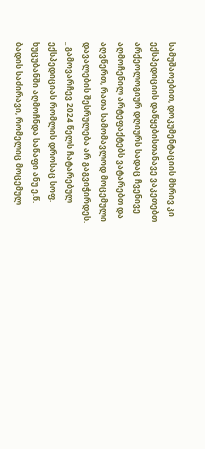სამუშაოებით, დოკუმენტაციის მხრივ კი ექსპედიციის დაწყებისთანავე ვაკეთებთ არქეოლოგიურ დღიურს სადაც ჩვენივე აღმოჩენილ არტეფაქტებს ვატარებთ და აღვწერთ, რათა სამომავლოდ მოცემული დავალების შესრულება არ გაგვიჭირდეს.
_ გამოვარჩევ 2024 წელს ჩატარებულ ექსპედიციას რომლის დროსაც სოფ. ხუცუბანში აღმოჩნდა საწაფი ანუ ე.წ. ბადის საძირავი, რომელიც მოცემულ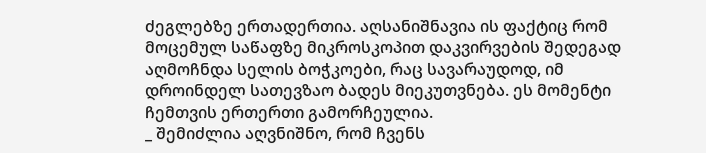ძეგლებზე ერთადერთია. აღსანიშნავია ის ფაქტიც რომ მოცემულ საწაფზე მიკროსკოპით დაკვირვების შედეგად აღმოჩნდა სელის ბოჭკოები, რაც სავარაუდოდ, იმ დროინდელ სათევზაო ბადეს მიეკუთვნება. ეს მომენტი ჩემთვის ერთერთი გამორჩეულია.
_ შემიძლია აღვნიშნო, რომ ჩვენს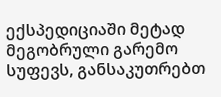ექსპედიციაში მეტად მეგობრული გარემო სუფევს, განსაკუთრებთ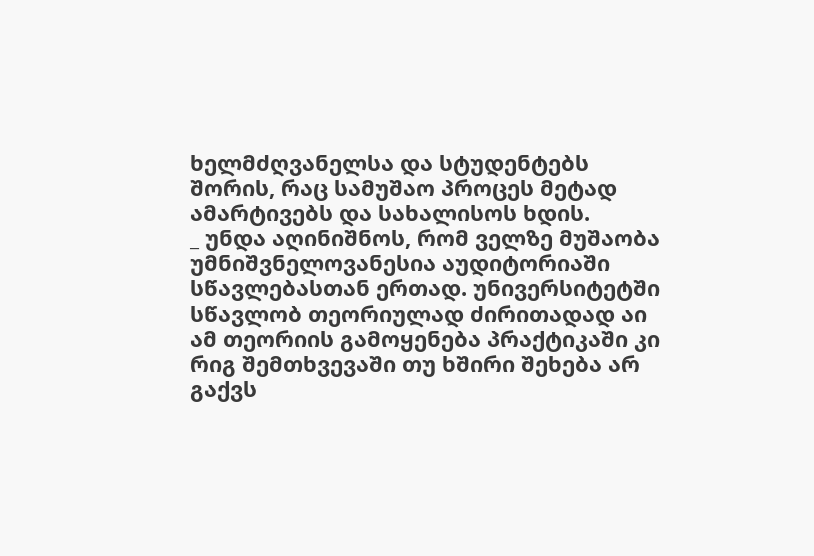ხელმძღვანელსა და სტუდენტებს შორის, რაც სამუშაო პროცეს მეტად ამარტივებს და სახალისოს ხდის.
_ უნდა აღინიშნოს, რომ ველზე მუშაობა უმნიშვნელოვანესია აუდიტორიაში სწავლებასთან ერთად. უნივერსიტეტში სწავლობ თეორიულად ძირითადად აი ამ თეორიის გამოყენება პრაქტიკაში კი რიგ შემთხვევაში თუ ხშირი შეხება არ გაქვს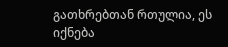გათხრებთან რთულია, ეს იქნება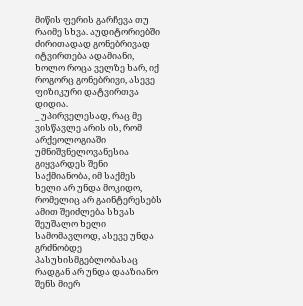მიწის ფერის გარჩევა თუ რაიმე სხვა. აუდიტორიებში ძირითადად გონებრივად იტვირთება ადამიანი, ხოლო როცა ველზე ხარ, იქ როგორც გონებრივი, ასევე ფიზიკური დატვირთვა დიდია.
_ უპირველესად, რაც მე ვისწავლე არის ის, რომ არქეოლოგიაში უმნიშვნელოვანესია გიყვარდეს შენი საქმიანობა, იმ საქმეს ხელი არ უნდა მოკიდო, რომელიც არ გაინტერესებს ამით შეიძლება სხვას შეუშალო ხელი სამომავლოდ, ასევე უნდა გრძნობდე პასუხისმგებლობასაც რადგან არ უნდა დააზიანო შენს მიერ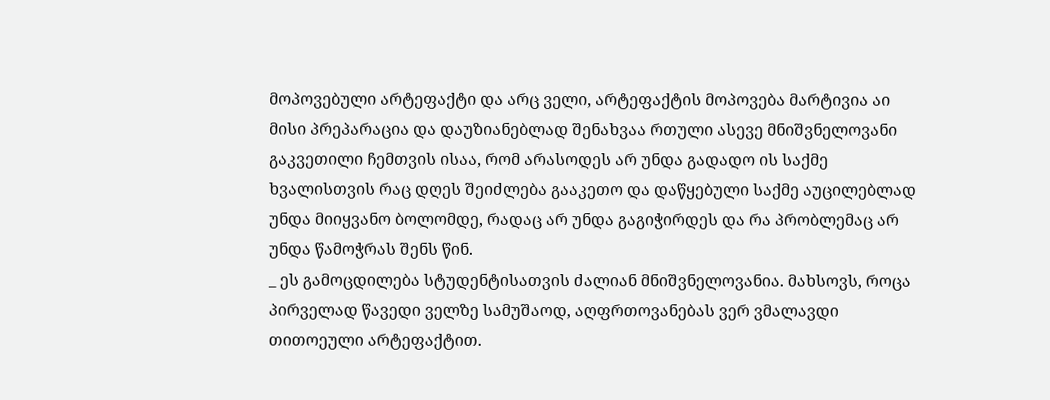მოპოვებული არტეფაქტი და არც ველი, არტეფაქტის მოპოვება მარტივია აი მისი პრეპარაცია და დაუზიანებლად შენახვაა რთული ასევე მნიშვნელოვანი გაკვეთილი ჩემთვის ისაა, რომ არასოდეს არ უნდა გადადო ის საქმე ხვალისთვის რაც დღეს შეიძლება გააკეთო და დაწყებული საქმე აუცილებლად უნდა მიიყვანო ბოლომდე, რადაც არ უნდა გაგიჭირდეს და რა პრობლემაც არ უნდა წამოჭრას შენს წინ.
_ ეს გამოცდილება სტუდენტისათვის ძალიან მნიშვნელოვანია. მახსოვს, როცა პირველად წავედი ველზე სამუშაოდ, აღფრთოვანებას ვერ ვმალავდი თითოეული არტეფაქტით.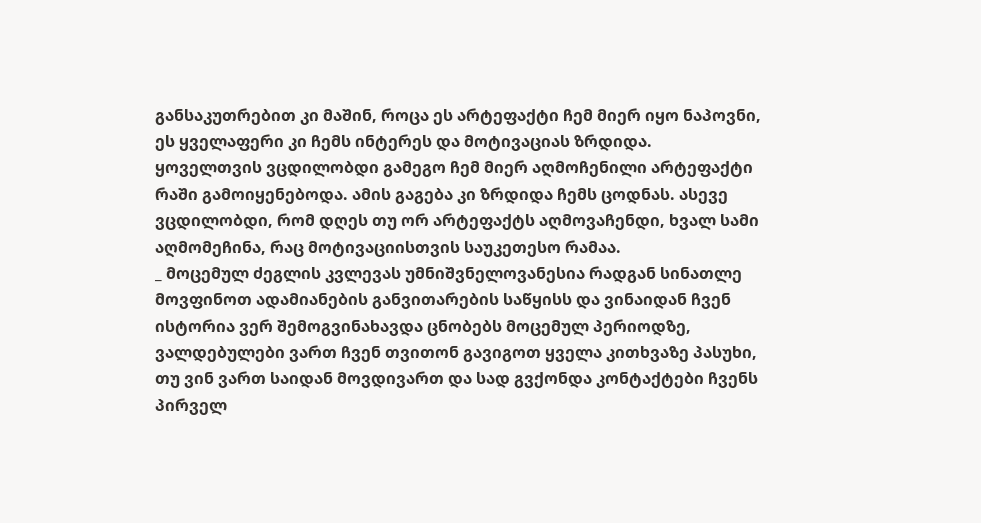განსაკუთრებით კი მაშინ, როცა ეს არტეფაქტი ჩემ მიერ იყო ნაპოვნი, ეს ყველაფერი კი ჩემს ინტერეს და მოტივაციას ზრდიდა. ყოველთვის ვცდილობდი გამეგო ჩემ მიერ აღმოჩენილი არტეფაქტი რაში გამოიყენებოდა. ამის გაგება კი ზრდიდა ჩემს ცოდნას. ასევე ვცდილობდი, რომ დღეს თუ ორ არტეფაქტს აღმოვაჩენდი, ხვალ სამი აღმომეჩინა, რაც მოტივაციისთვის საუკეთესო რამაა.
_ მოცემულ ძეგლის კვლევას უმნიშვნელოვანესია რადგან სინათლე მოვფინოთ ადამიანების განვითარების საწყისს და ვინაიდან ჩვენ ისტორია ვერ შემოგვინახავდა ცნობებს მოცემულ პერიოდზე, ვალდებულები ვართ ჩვენ თვითონ გავიგოთ ყველა კითხვაზე პასუხი, თუ ვინ ვართ საიდან მოვდივართ და სად გვქონდა კონტაქტები ჩვენს პირველ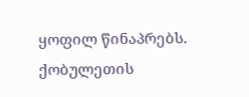ყოფილ წინაპრებს. ქობულეთის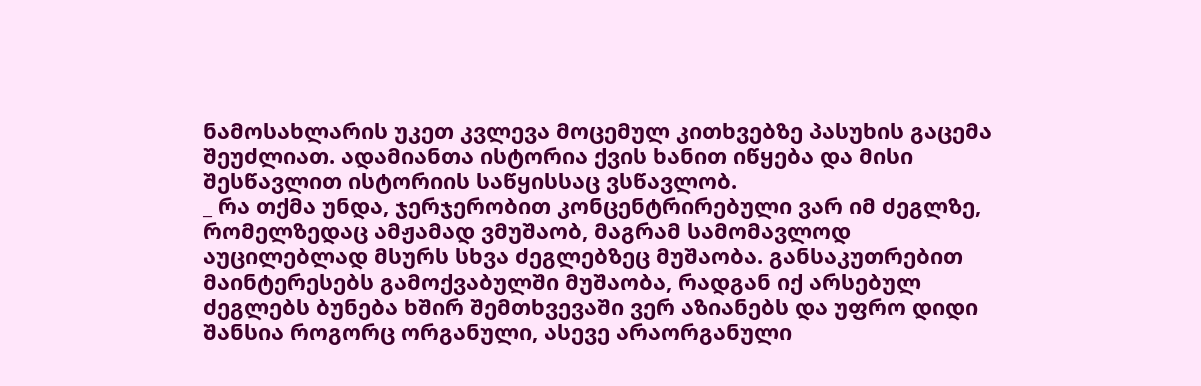ნამოსახლარის უკეთ კვლევა მოცემულ კითხვებზე პასუხის გაცემა შეუძლიათ. ადამიანთა ისტორია ქვის ხანით იწყება და მისი შესწავლით ისტორიის საწყისსაც ვსწავლობ.
_ რა თქმა უნდა, ჯერჯერობით კონცენტრირებული ვარ იმ ძეგლზე, რომელზედაც ამჟამად ვმუშაობ, მაგრამ სამომავლოდ აუცილებლად მსურს სხვა ძეგლებზეც მუშაობა. განსაკუთრებით მაინტერესებს გამოქვაბულში მუშაობა, რადგან იქ არსებულ ძეგლებს ბუნება ხშირ შემთხვევაში ვერ აზიანებს და უფრო დიდი შანსია როგორც ორგანული, ასევე არაორგანული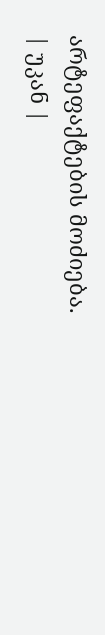არტეფაქტების მოძიება.
| უკან |